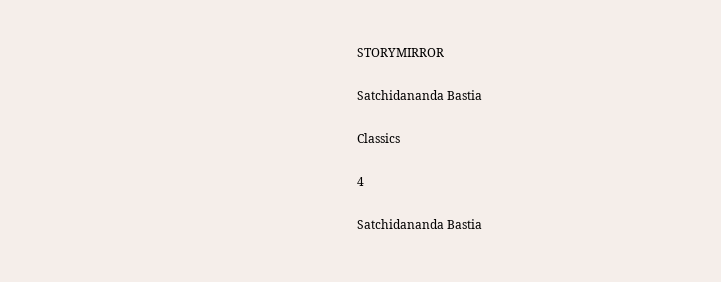STORYMIRROR

Satchidananda Bastia

Classics

4

Satchidananda Bastia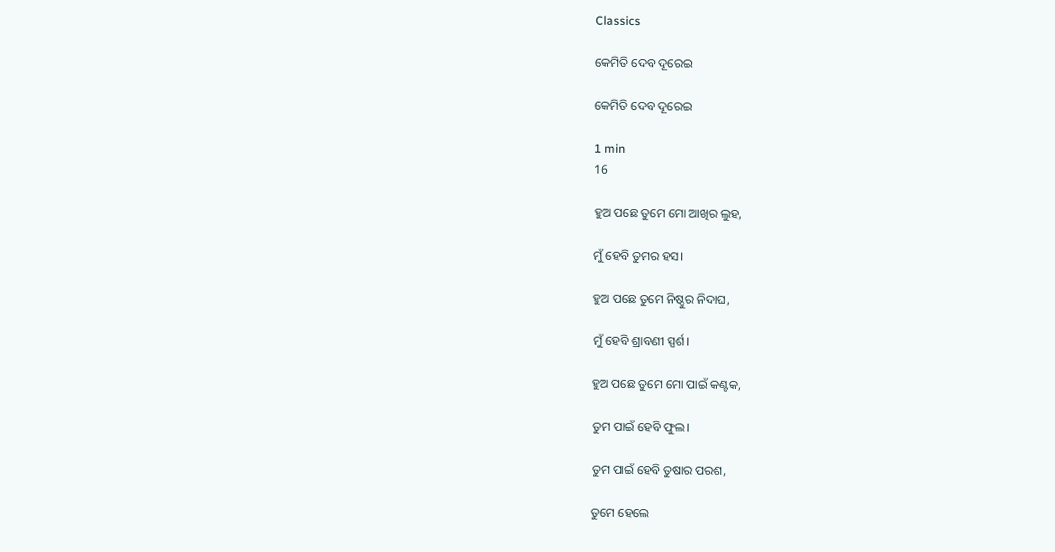Classics

କେମିତି ଦେବ ଦୂରେଇ

କେମିତି ଦେବ ଦୂରେଇ

1 min
16

ହୁଅ ପଛେ ତୁମେ ମୋ ଆଖିର ଲୁହ,

ମୁଁ ହେବି ତୁମର ହସ।

ହୁଅ ପଛେ ତୁମେ ନିଷ୍ଠୁର ନିଦାଘ,

ମୁଁ ହେବି ଶ୍ରାବଣୀ ସ୍ପର୍ଶ।

ହୁଅ ପଛେ ତୁମେ ମୋ ପାଇଁ କଣ୍ଟକ,

ତୁମ ପାଇଁ ହେବି ଫୁଲ।

ତୁମ ପାଇଁ ହେବି ତୁଷାର ପରଶ,

ତୁମେ ହେଲେ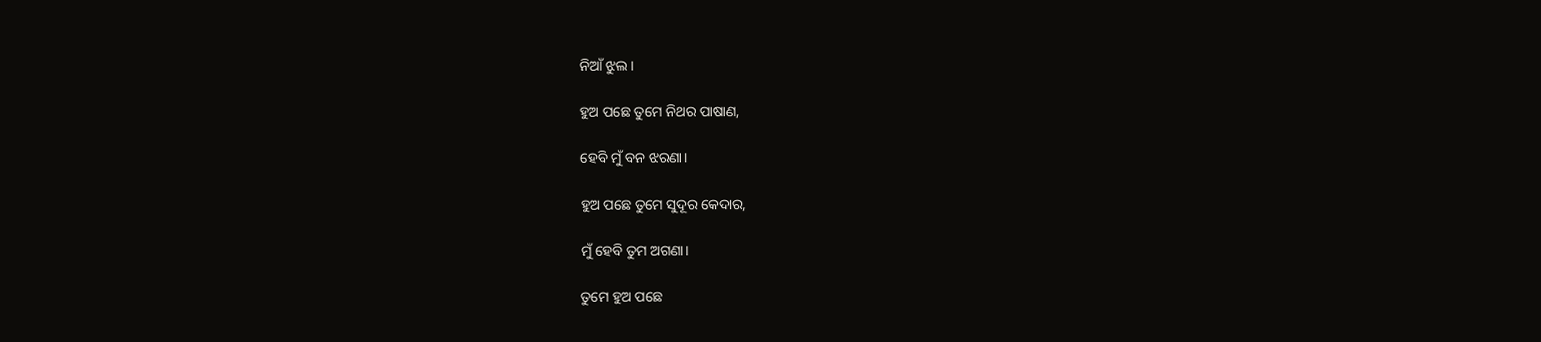ନିଆଁ ଝୁଲ।

ହୁଅ ପଛେ ତୁମେ ନିଥର ପାଷାଣ,

ହେବି ମୁଁ ବନ ଝରଣା।

ହୁଅ ପଛେ ତୁମେ ସୁଦୂର କେଦାର,

ମୁଁ ହେବି ତୁମ ଅଗଣା।

ତୁମେ ହୁଅ ପଛେ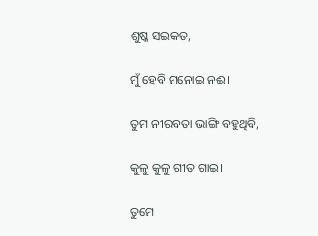ଶୁଷ୍କ ସଇକତ,

ମୁଁ ହେବି ମନୋଇ ନଈ।

ତୁମ ନୀରବତା ଭାଙ୍ଗି ବହୁଥିବି,

କୁଳୁ କୁଳୁ ଗୀତ ଗାଇ।

ତୁମେ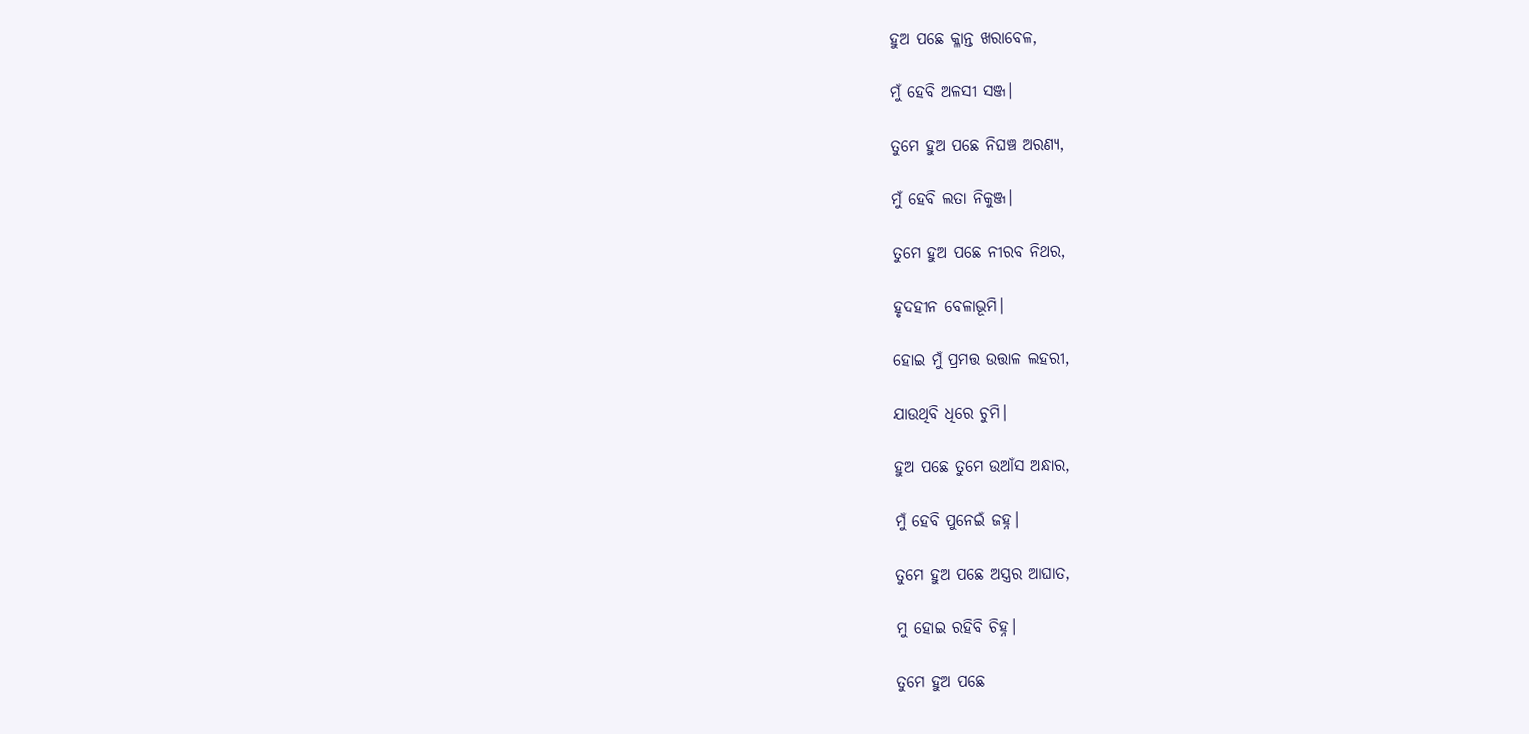ହୁଅ ପଛେ କ୍ଳାନ୍ତ ଖରାବେଳ,

ମୁଁ ହେବି ଅଳସୀ ସଞ୍ଜ।

ତୁମେ ହୁଅ ପଛେ ନିଘଞ୍ଚ ଅରଣ୍ୟ,

ମୁଁ ହେବି ଲତା ନିକୁଞ୍ଜ।

ତୁମେ ହୁଅ ପଛେ ନୀରବ ନିଥର,

ହୃଦହୀନ ବେଳାଭୂମି।

ହୋଇ ମୁଁ ପ୍ରମତ୍ତ ଉତ୍ତାଳ ଲହରୀ,

ଯାଉଥିବି ଧିରେ ଚୁମି।

ହୁଅ ପଛେ ତୁମେ ଉଆଁସ ଅନ୍ଧାର,

ମୁଁ ହେବି ପୁନେଇଁ ଜହ୍ନ।

ତୁମେ ହୁଅ ପଛେ ଅସ୍ତ୍ରର ଆଘାତ,

ମୁ ହୋଇ ରହିବି ଚିହ୍ନ।

ତୁମେ ହୁଅ ପଛେ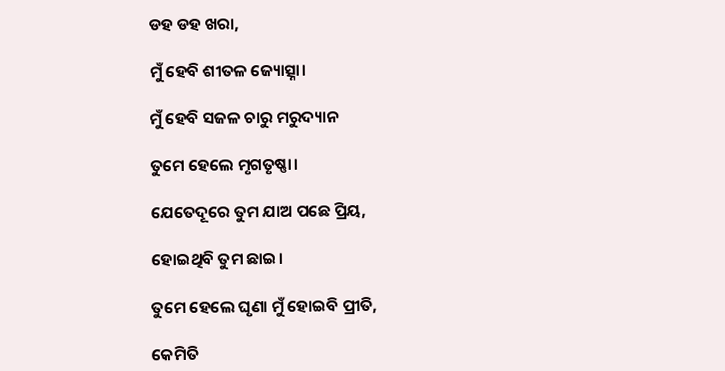ଡହ ଡହ ଖରା,

ମୁଁ ହେବି ଶୀତଳ ଜ୍ୟୋତ୍ସ୍ନା।

ମୁଁ ହେବି ସଜଳ ଚାରୁ ମରୁଦ୍ୟାନ

ତୁମେ ହେଲେ ମୃଗତୃଷ୍ଣା।

ଯେତେଦୂରେ ତୁମ ଯାଅ ପଛେ ପ୍ରିୟ,

ହୋଇଥିବି ତୁମ ଛାଇ।

ତୁମେ ହେଲେ ଘୃଣା ମୁଁ ହୋଇବି ପ୍ରୀତି,

କେମିତି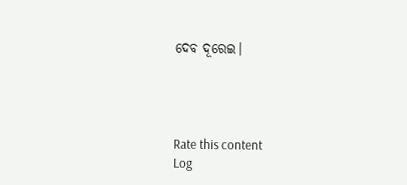ଦେବ ଦୂରେଇ।




Rate this content
Log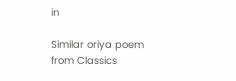in

Similar oriya poem from Classics